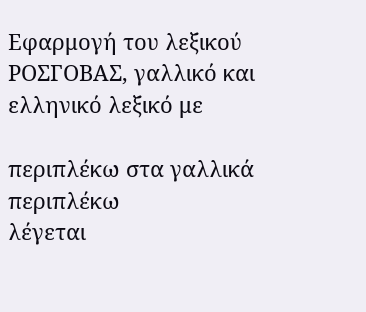Εφαρμογή του λεξικού ΡΟΣΓΟΒΑΣ, γαλλικό και ελληνικό λεξικό με

περιπλέκω στα γαλλικά
περιπλέκω
λέγεται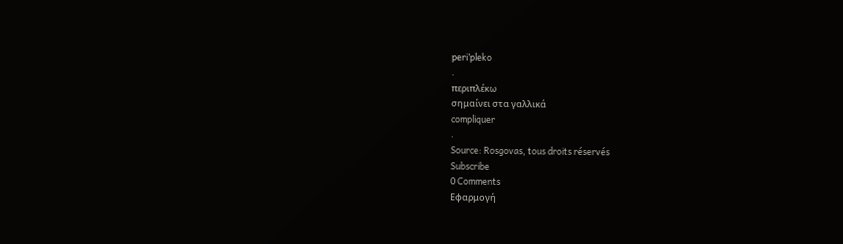peri’pleko
.
περιπλέκω
σημαίνει στα γαλλικά
compliquer
.
Source: Rosgovas, tous droits réservés
Subscribe
0 Comments
Εφαρμογή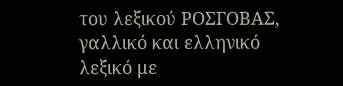του λεξικού ΡΟΣΓΟΒΑΣ, γαλλικό και ελληνικό λεξικό με